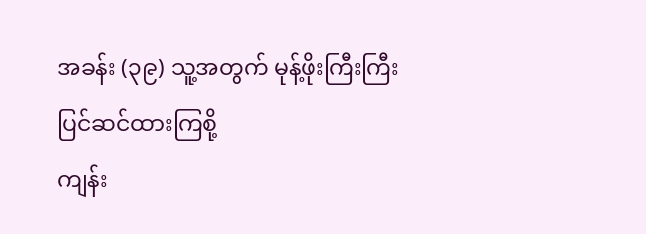အခန်း (၃၉) သူ့အတွက် မုန့်ဖိုးကြီးကြီး ပြင်ဆင်ထားကြစို့
ကျန်း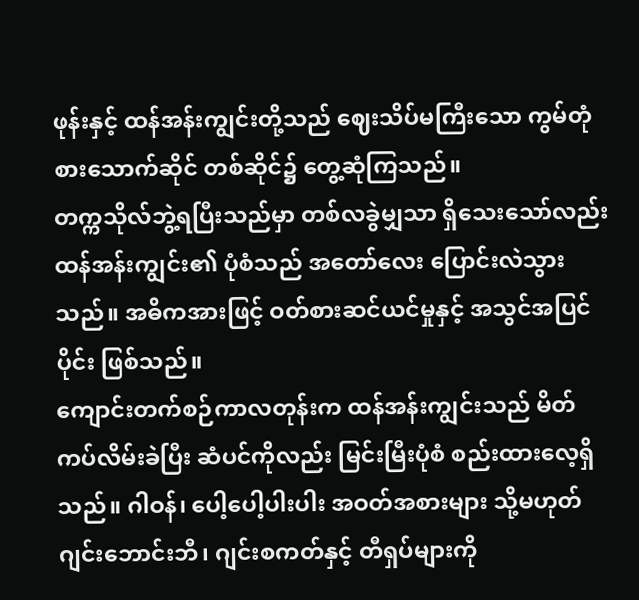ဖုန်းနှင့် ထန်အန်းကျွင်းတို့သည် ဈေးသိပ်မကြီးသော ကွမ်တုံ စားသောက်ဆိုင် တစ်ဆိုင်၌ တွေ့ဆုံကြသည်။
တက္ကသိုလ်ဘွဲ့ရပြီးသည်မှာ တစ်လခွဲမျှသာ ရှိသေးသော်လည်း ထန်အန်းကျွင်း၏ ပုံစံသည် အတော်လေး ပြောင်းလဲသွားသည်။ အဓိကအားဖြင့် ဝတ်စားဆင်ယင်မှုနှင့် အသွင်အပြင်ပိုင်း ဖြစ်သည်။
ကျောင်းတက်စဉ်ကာလတုန်းက ထန်အန်းကျွင်းသည် မိတ်ကပ်လိမ်းခဲပြီး ဆံပင်ကိုလည်း မြင်းမြီးပုံစံ စည်းထားလေ့ရှိသည်။ ဂါဝန်၊ ပေါ့ပေါ့ပါးပါး အဝတ်အစားများ သို့မဟုတ် ဂျင်းဘောင်းဘီ၊ ဂျင်းစကတ်နှင့် တီရှပ်များကို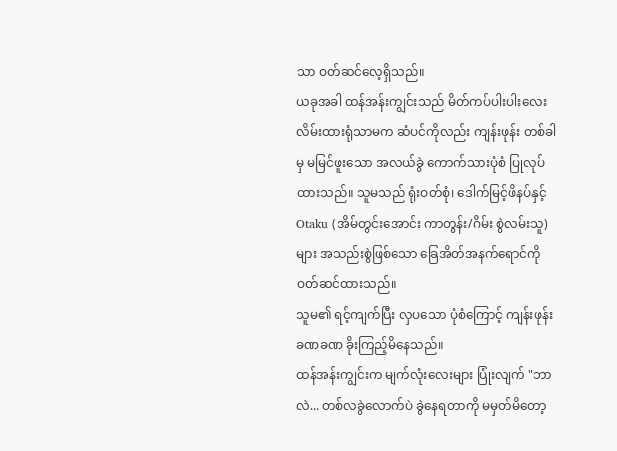သာ ဝတ်ဆင်လေ့ရှိသည်။
ယခုအခါ ထန်အန်းကျွင်းသည် မိတ်ကပ်ပါးပါးလေး လိမ်းထားရုံသာမက ဆံပင်ကိုလည်း ကျန်းဖုန်း တစ်ခါမှ မမြင်ဖူးသော အလယ်ခွဲ ကောက်သားပုံစံ ပြုလုပ်ထားသည်။ သူမသည် ရုံးဝတ်စုံ၊ ဒေါက်မြင့်ဖိနပ်နှင့် Otaku (အိမ်တွင်းအောင်း ကာတွန်း/ဂိမ်း စွဲလမ်းသူ) များ အသည်းစွဲဖြစ်သော ခြေအိတ်အနက်ရောင်ကို ဝတ်ဆင်ထားသည်။
သူမ၏ ရင့်ကျက်ပြီး လှပသော ပုံစံကြောင့် ကျန်းဖုန်း ခဏခဏ ခိုးကြည့်မိနေသည်။
ထန်အန်းကျွင်းက မျက်လုံးလေးများ ပြုံးလျက် "ဘာလဲ... တစ်လခွဲလောက်ပဲ ခွဲနေရတာကို မမှတ်မိတော့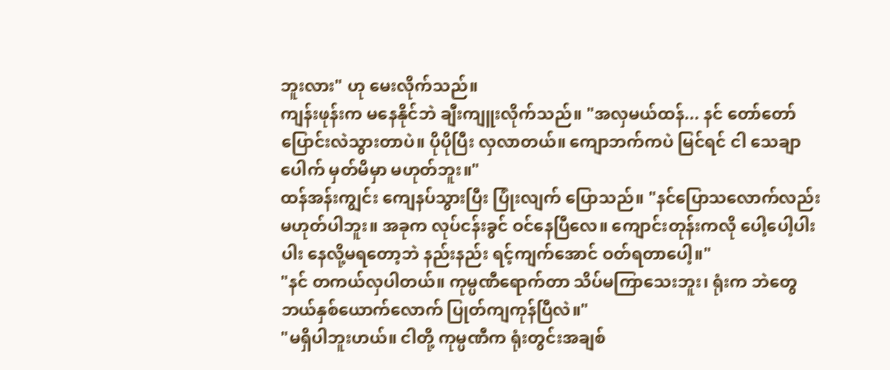ဘူးလား" ဟု မေးလိုက်သည်။
ကျန်းဖုန်းက မနေနိုင်ဘဲ ချီးကျူးလိုက်သည်။ "အလှမယ်ထန်... နင် တော်တော် ပြောင်းလဲသွားတာပဲ။ ပိုပိုပြီး လှလာတယ်။ ကျောဘက်ကပဲ မြင်ရင် ငါ သေချာပေါက် မှတ်မိမှာ မဟုတ်ဘူး။"
ထန်အန်းကျွင်း ကျေနပ်သွားပြီး ပြုံးလျက် ပြောသည်။ "နင်ပြောသလောက်လည်း မဟုတ်ပါဘူး။ အခုက လုပ်ငန်းခွင် ဝင်နေပြီလေ။ ကျောင်းတုန်းကလို ပေါ့ပေါ့ပါးပါး နေလို့မရတော့ဘဲ နည်းနည်း ရင့်ကျက်အောင် ဝတ်ရတာပေါ့။"
"နင် တကယ်လှပါတယ်။ ကုမ္ပဏီရောက်တာ သိပ်မကြာသေးဘူး၊ ရုံးက ဘဲတွေ ဘယ်နှစ်ယောက်လောက် ပြုတ်ကျကုန်ပြီလဲ။"
"မရှိပါဘူးဟယ်။ ငါတို့ ကုမ္ပဏီက ရုံးတွင်းအချစ်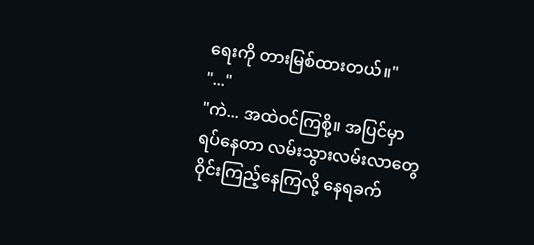ရေးကို တားမြစ်ထားတယ်။"
"..."
"ကဲ... အထဲဝင်ကြစို့။ အပြင်မှာ ရပ်နေတာ လမ်းသွားလမ်းလာတွေ ဝိုင်းကြည့်နေကြလို့ နေရခက်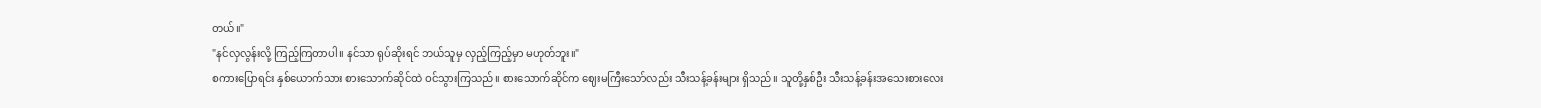တယ်။"
"နင်လှလွန်းလို့ ကြည့်ကြတာပါ။ နင်သာ ရုပ်ဆိုးရင် ဘယ်သူမှ လှည့်ကြည့်မှာ မဟုတ်ဘူး။"
စကားပြောရင်း နှစ်ယောက်သား စားသောက်ဆိုင်ထဲ ဝင်သွားကြသည်။ စားသောက်ဆိုင်က ဈေးမကြီးသော်လည်း သီးသန့်ခန်းများ ရှိသည်။ သူတို့နှစ်ဦး သီးသန့်ခန်းအသေးစားလေး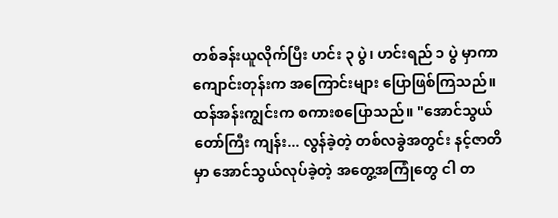တစ်ခန်းယူလိုက်ပြီး ဟင်း ၃ ပွဲ၊ ဟင်းရည် ၁ ပွဲ မှာကာ ကျောင်းတုန်းက အကြောင်းများ ပြောဖြစ်ကြသည်။
ထန်အန်းကျွင်းက စကားစပြောသည်။ "အောင်သွယ်တော်ကြီး ကျန်း... လွန်ခဲ့တဲ့ တစ်လခွဲအတွင်း နင့်ဇာတိမှာ အောင်သွယ်လုပ်ခဲ့တဲ့ အတွေ့အကြုံတွေ ငါ တ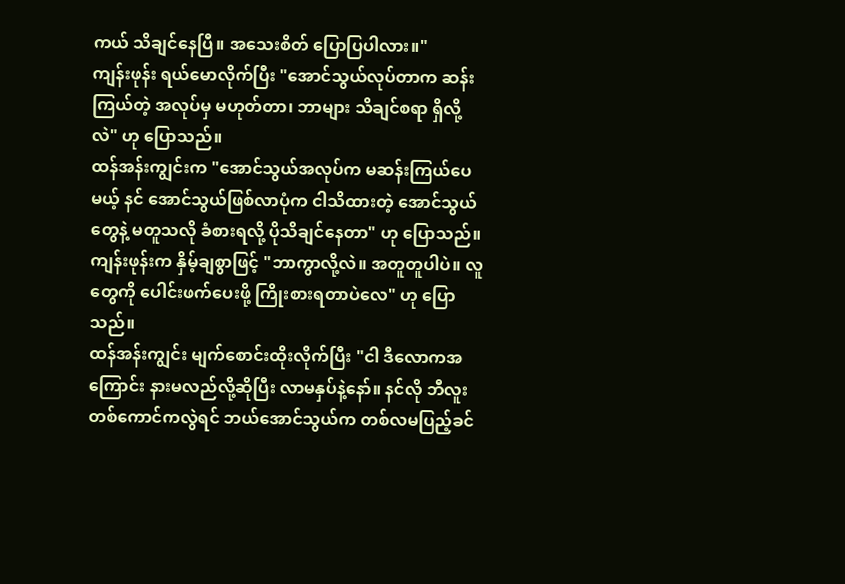ကယ် သိချင်နေပြီ။ အသေးစိတ် ပြောပြပါလား။"
ကျန်းဖုန်း ရယ်မောလိုက်ပြီး "အောင်သွယ်လုပ်တာက ဆန်းကြယ်တဲ့ အလုပ်မှ မဟုတ်တာ၊ ဘာများ သိချင်စရာ ရှိလို့လဲ" ဟု ပြောသည်။
ထန်အန်းကျွင်းက "အောင်သွယ်အလုပ်က မဆန်းကြယ်ပေမယ့် နင် အောင်သွယ်ဖြစ်လာပုံက ငါသိထားတဲ့ အောင်သွယ်တွေနဲ့ မတူသလို ခံစားရလို့ ပိုသိချင်နေတာ" ဟု ပြောသည်။
ကျန်းဖုန်းက နှိမ့်ချစွာဖြင့် "ဘာကွာလို့လဲ။ အတူတူပါပဲ။ လူတွေကို ပေါင်းဖက်ပေးဖို့ ကြိုးစားရတာပဲလေ" ဟု ပြောသည်။
ထန်အန်းကျွင်း မျက်စောင်းထိုးလိုက်ပြီး "ငါ ဒီလောကအကြောင်း နားမလည်လို့ဆိုပြီး လာမနှပ်နဲ့နော်။ နင်လို ဘီလူးတစ်ကောင်ကလွဲရင် ဘယ်အောင်သွယ်က တစ်လမပြည့်ခင်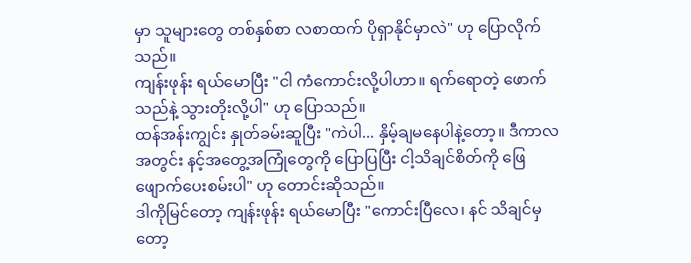မှာ သူများတွေ တစ်နှစ်စာ လစာထက် ပိုရှာနိုင်မှာလဲ" ဟု ပြောလိုက်သည်။
ကျန်းဖုန်း ရယ်မောပြီး "ငါ ကံကောင်းလို့ပါဟာ။ ရက်ရောတဲ့ ဖောက်သည်နဲ့ သွားတိုးလို့ပါ" ဟု ပြောသည်။
ထန်အန်းကျွင်း နှုတ်ခမ်းဆူပြီး "ကဲပါ... နှိမ့်ချမနေပါနဲ့တော့။ ဒီကာလအတွင်း နင့်အတွေ့အကြုံတွေကို ပြောပြပြီး ငါ့သိချင်စိတ်ကို ဖြေဖျောက်ပေးစမ်းပါ" ဟု တောင်းဆိုသည်။
ဒါကိုမြင်တော့ ကျန်းဖုန်း ရယ်မောပြီး "ကောင်းပြီလေ၊ နင် သိချင်မှတော့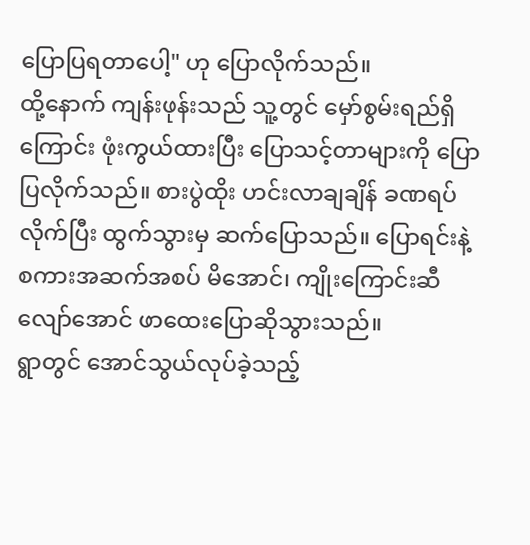ပြောပြရတာပေါ့" ဟု ပြောလိုက်သည်။
ထို့နောက် ကျန်းဖုန်းသည် သူ့တွင် မှော်စွမ်းရည်ရှိကြောင်း ဖုံးကွယ်ထားပြီး ပြောသင့်တာများကို ပြောပြလိုက်သည်။ စားပွဲထိုး ဟင်းလာချချိန် ခဏရပ်လိုက်ပြီး ထွက်သွားမှ ဆက်ပြောသည်။ ပြောရင်းနဲ့ စကားအဆက်အစပ် မိအောင်၊ ကျိုးကြောင်းဆီလျော်အောင် ဖာထေးပြောဆိုသွားသည်။
ရွာတွင် အောင်သွယ်လုပ်ခဲ့သည့်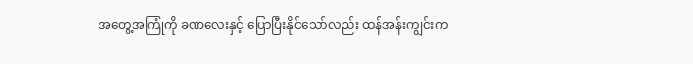အတွေ့အကြုံကို ခဏလေးနှင့် ပြောပြီးနိုင်သော်လည်း ထန်အန်းကျွင်းက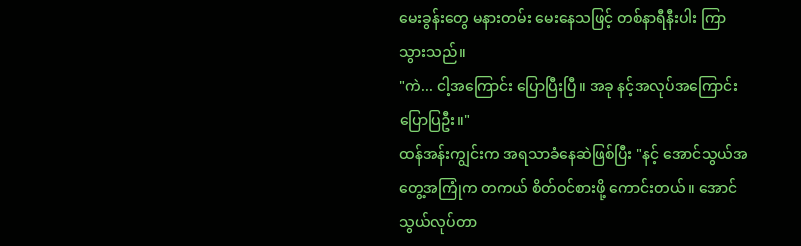မေးခွန်းတွေ မနားတမ်း မေးနေသဖြင့် တစ်နာရီနီးပါး ကြာသွားသည်။
"ကဲ... ငါ့အကြောင်း ပြောပြီးပြီ။ အခု နင့်အလုပ်အကြောင်း ပြောပြဦး။"
ထန်အန်းကျွင်းက အရသာခံနေဆဲဖြစ်ပြီး "နင့် အောင်သွယ်အတွေ့အကြုံက တကယ် စိတ်ဝင်စားဖို့ ကောင်းတယ်။ အောင်သွယ်လုပ်တာ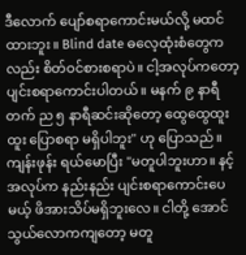ဒီလောက် ပျော်စရာကောင်းမယ်လို့ မထင်ထားဘူး။ Blind date ဓလေ့ထုံးစံတွေကလည်း စိတ်ဝင်စားစရာပဲ။ ငါ့အလုပ်ကတော့ ပျင်းစရာကောင်းပါတယ်။ မနက် ၉ နာရီတက် ည ၅ နာရီဆင်းဆိုတော့ ထွေထွေထူးထူး ပြောစရာ မရှိပါဘူး" ဟု ပြောသည်။
ကျန်းဖုန်း ရယ်မောပြီး "မတူပါဘူးဟာ။ နင့်အလုပ်က နည်းနည်း ပျင်းစရာကောင်းပေမယ့် ဖိအားသိပ်မရှိဘူးလေ။ ငါတို့ အောင်သွယ်လောကကျတော့ မတူ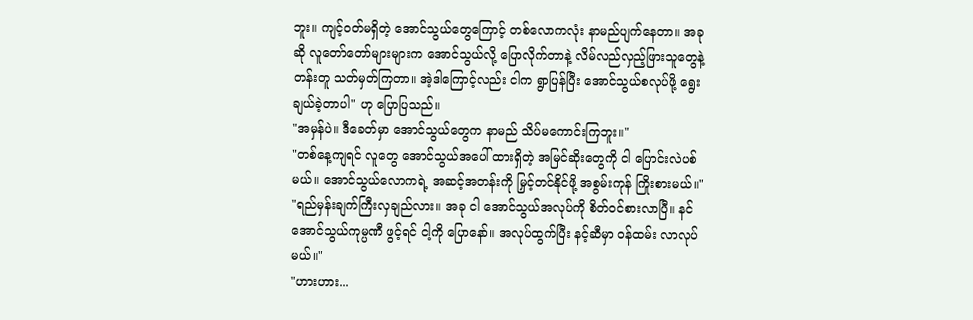ဘူး။ ကျင့်ဝတ်မရှိတဲ့ အောင်သွယ်တွေကြောင့် တစ်လောကလုံး နာမည်ပျက်နေတာ။ အခုဆို လူတော်တော်များများက အောင်သွယ်လို့ ပြောလိုက်တာနဲ့ လိမ်လည်လှည့်ဖြားသူတွေနဲ့ တန်းတူ သတ်မှတ်ကြတာ။ အဲ့ဒါကြောင့်လည်း ငါက ရွာပြန်ပြီး အောင်သွယ်စလုပ်ဖို့ ရွေးချယ်ခဲ့တာပါ" ဟု ပြောပြသည်။
"အမှန်ပဲ။ ဒီခေတ်မှာ အောင်သွယ်တွေက နာမည် သိပ်မကောင်းကြဘူး။"
"တစ်နေ့ကျရင် လူတွေ အောင်သွယ်အပေါ် ထားရှိတဲ့ အမြင်ဆိုးတွေကို ငါ ပြောင်းလဲပစ်မယ်။ အောင်သွယ်လောကရဲ့ အဆင့်အတန်းကို မြှင့်တင်နိုင်ဖို့ အစွမ်းကုန် ကြိုးစားမယ်။"
"ရည်မှန်းချက်ကြီးလှချည်လား။ အခု ငါ အောင်သွယ်အလုပ်ကို စိတ်ဝင်စားလာပြီ။ နင် အောင်သွယ်ကုမ္ပဏီ ဖွင့်ရင် ငါ့ကို ပြောနော်။ အလုပ်ထွက်ပြီး နင့်ဆီမှာ ဝန်ထမ်း လာလုပ်မယ်။"
"ဟားဟား...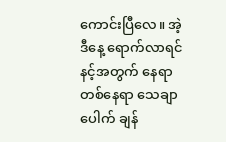ကောင်းပြီလေ။ အဲ့ဒီနေ့ ရောက်လာရင် နင့်အတွက် နေရာတစ်နေရာ သေချာပေါက် ချန်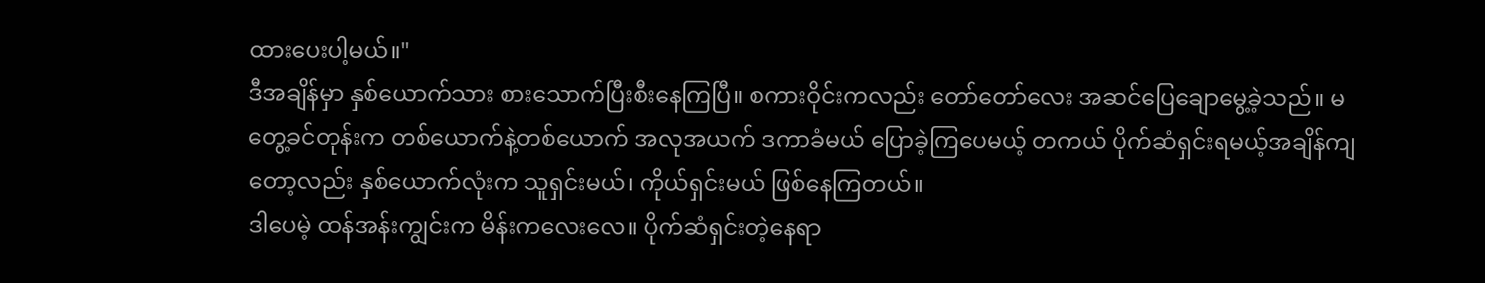ထားပေးပါ့မယ်။"
ဒီအချိန်မှာ နှစ်ယောက်သား စားသောက်ပြီးစီးနေကြပြီ။ စကားဝိုင်းကလည်း တော်တော်လေး အဆင်ပြေချောမွေ့ခဲ့သည်။ မတွေ့ခင်တုန်းက တစ်ယောက်နဲ့တစ်ယောက် အလုအယက် ဒကာခံမယ် ပြောခဲ့ကြပေမယ့် တကယ် ပိုက်ဆံရှင်းရမယ့်အချိန်ကျတော့လည်း နှစ်ယောက်လုံးက သူရှင်းမယ်၊ ကိုယ်ရှင်းမယ် ဖြစ်နေကြတယ်။
ဒါပေမဲ့ ထန်အန်းကျွင်းက မိန်းကလေးလေ။ ပိုက်ဆံရှင်းတဲ့နေရာ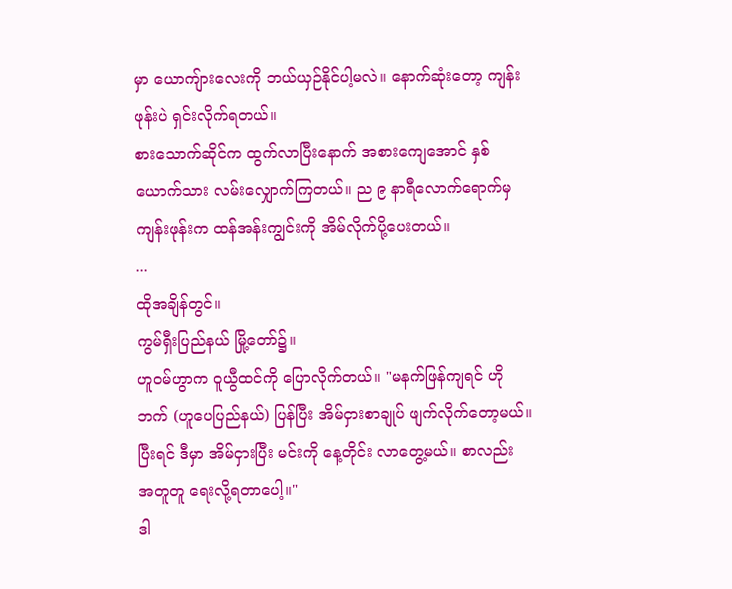မှာ ယောကျ်ားလေးကို ဘယ်ယှဉ်နိုင်ပါ့မလဲ။ နောက်ဆုံးတော့ ကျန်းဖုန်းပဲ ရှင်းလိုက်ရတယ်။
စားသောက်ဆိုင်က ထွက်လာပြီးနောက် အစားကျေအောင် နှစ်ယောက်သား လမ်းလျှောက်ကြတယ်။ ည ၉ နာရီလောက်ရောက်မှ ကျန်းဖုန်းက ထန်အန်းကျွင်းကို အိမ်လိုက်ပို့ပေးတယ်။
...
ထိုအချိန်တွင်။
ကွမ်ရှီးပြည်နယ် မြို့တော်၌။
ဟူဝမ်ဟွာက ဝူယွီထင်ကို ပြောလိုက်တယ်။ "မနက်ဖြန်ကျရင် ဟိုဘက် (ဟူပေပြည်နယ်) ပြန်ပြီး အိမ်ငှားစာချုပ် ဖျက်လိုက်တော့မယ်။ ပြီးရင် ဒီမှာ အိမ်ငှားပြီး မင်းကို နေ့တိုင်း လာတွေ့မယ်။ စာလည်း အတူတူ ရေးလို့ရတာပေါ့။"
ဒါ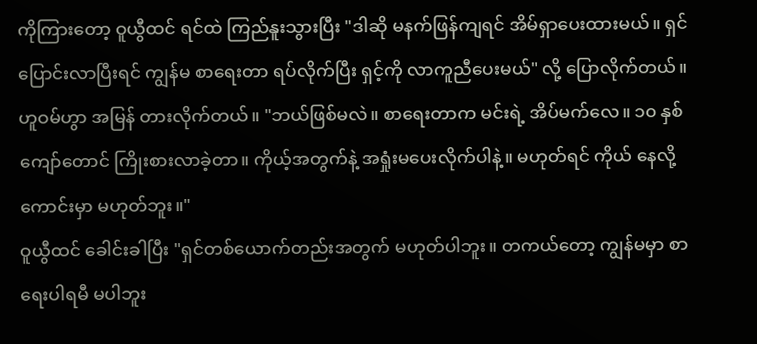ကိုကြားတော့ ဝူယွီထင် ရင်ထဲ ကြည်နူးသွားပြီး "ဒါဆို မနက်ဖြန်ကျရင် အိမ်ရှာပေးထားမယ်။ ရှင် ပြောင်းလာပြီးရင် ကျွန်မ စာရေးတာ ရပ်လိုက်ပြီး ရှင့်ကို လာကူညီပေးမယ်" လို့ ပြောလိုက်တယ်။
ဟူဝမ်ဟွာ အမြန် တားလိုက်တယ်။ "ဘယ်ဖြစ်မလဲ။ စာရေးတာက မင်းရဲ့ အိပ်မက်လေ။ ၁၀ နှစ်ကျော်တောင် ကြိုးစားလာခဲ့တာ။ ကိုယ့်အတွက်နဲ့ အရှုံးမပေးလိုက်ပါနဲ့။ မဟုတ်ရင် ကိုယ် နေလို့ကောင်းမှာ မဟုတ်ဘူး။"
ဝူယွီထင် ခေါင်းခါပြီး "ရှင်တစ်ယောက်တည်းအတွက် မဟုတ်ပါဘူး။ တကယ်တော့ ကျွန်မမှာ စာရေးပါရမီ မပါဘူး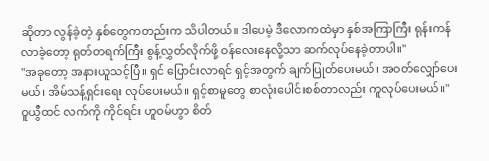ဆိုတာ လွန်ခဲ့တဲ့ နှစ်တွေကတည်းက သိပါတယ်။ ဒါပေမဲ့ ဒီလောကထဲမှာ နှစ်အကြာကြီး ရုန်းကန်လာခဲ့တော့ ရုတ်တရက်ကြီး စွန့်လွှတ်လိုက်ဖို့ ဝန်လေးနေလို့သာ ဆက်လုပ်နေခဲ့တာပါ။"
"အခုတော့ အနားယူသင့်ပြီ။ ရှင် ပြောင်းလာရင် ရှင့်အတွက် ချက်ပြုတ်ပေးမယ်၊ အဝတ်လျှော်ပေးမယ်၊ အိမ်သန့်ရှင်းရေး လုပ်ပေးမယ်။ ရှင့်စာမူတွေ စာလုံးပေါင်းစစ်တာလည်း ကူလုပ်ပေးမယ်။"
ဝူယွီထင် လက်ကို ကိုင်ရင်း ဟူဝမ်ဟွာ စိတ်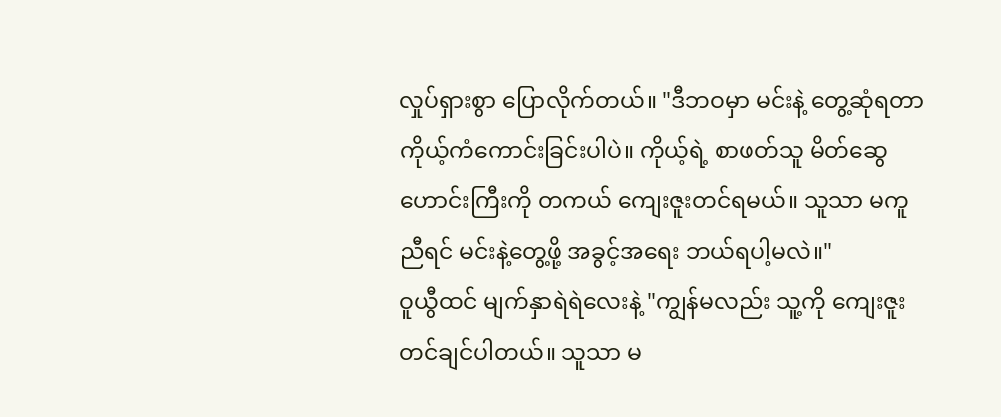လှုပ်ရှားစွာ ပြောလိုက်တယ်။ "ဒီဘဝမှာ မင်းနဲ့ တွေ့ဆုံရတာ ကိုယ့်ကံကောင်းခြင်းပါပဲ။ ကိုယ့်ရဲ့ စာဖတ်သူ မိတ်ဆွေဟောင်းကြီးကို တကယ် ကျေးဇူးတင်ရမယ်။ သူသာ မကူညီရင် မင်းနဲ့တွေ့ဖို့ အခွင့်အရေး ဘယ်ရပါ့မလဲ။"
ဝူယွီထင် မျက်နှာရဲရဲလေးနဲ့ "ကျွန်မလည်း သူ့ကို ကျေးဇူးတင်ချင်ပါတယ်။ သူသာ မ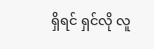ရှိရင် ရှင်လို လူ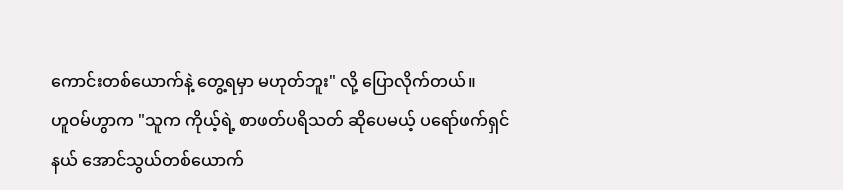ကောင်းတစ်ယောက်နဲ့ တွေ့ရမှာ မဟုတ်ဘူး" လို့ ပြောလိုက်တယ်။
ဟူဝမ်ဟွာက "သူက ကိုယ့်ရဲ့ စာဖတ်ပရိသတ် ဆိုပေမယ့် ပရော်ဖက်ရှင်နယ် အောင်သွယ်တစ်ယောက်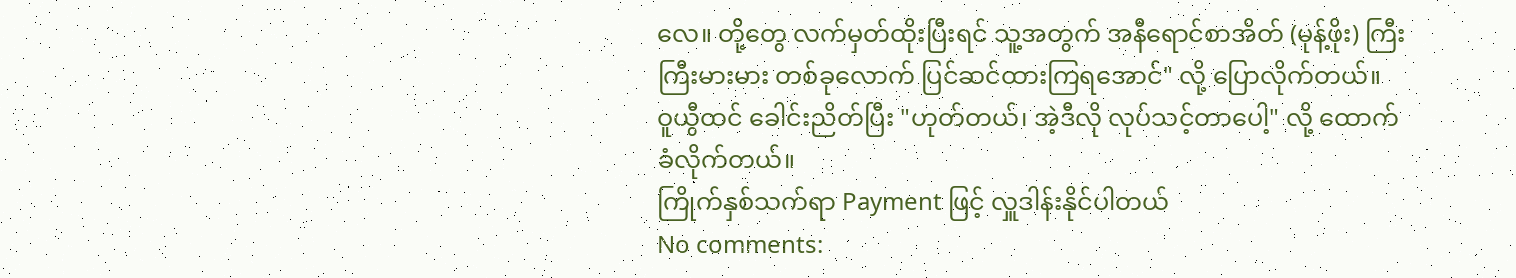လေ။ တို့တွေ လက်မှတ်ထိုးပြီးရင် သူ့အတွက် အနီရောင်စာအိတ် (မုန့်ဖိုး) ကြီးကြီးမားမား တစ်ခုလောက် ပြင်ဆင်ထားကြရအောင်" လို့ ပြောလိုက်တယ်။
ဝူယွီထင် ခေါင်းညိတ်ပြီး "ဟုတ်တယ်၊ အဲ့ဒီလို လုပ်သင့်တာပေါ့" လို့ ထောက်ခံလိုက်တယ်။
ကြိုက်နှစ်သက်ရာ Payment ဖြင့် လှူဒါန်းနိုင်ပါတယ်
No comments: